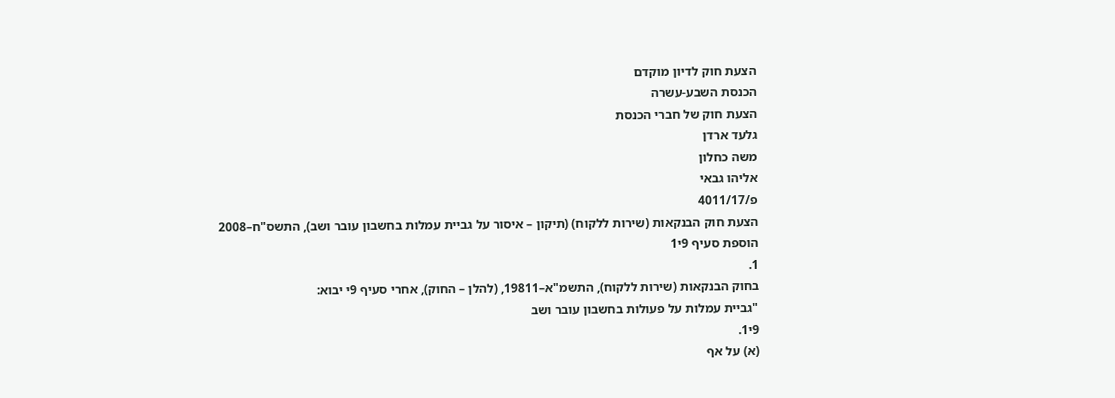הצעת חוק לדיון מוקדם
הכנסת השבע-עשרה
הצעת חוק של חברי הכנסת
גלעד ארדן
משה כחלון
אליהו גבאי
פ/4011/17
הצעת חוק הבנקאות (שירות ללקוח) (תיקון – איסור על גביית עמלות בחשבון עובר ושב), התשס"ח–2008
הוספת סעיף 9י1
1.
בחוק הבנקאות (שירות ללקוח), התשמ"א–19811, (להלן – החוק), אחרי סעיף 9י יבוא:
"גביית עמלות על פעולות בחשבון עובר ושב
9י1.
(א) על אף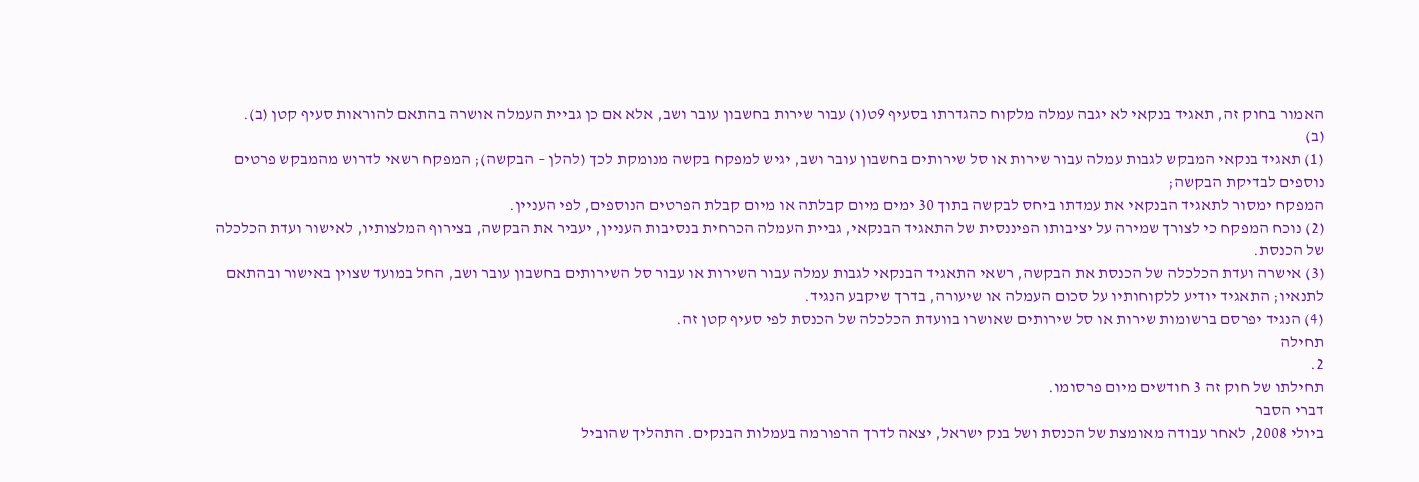האמור בחוק זה, תאגיד בנקאי לא יגבה עמלה מלקוח כהגדרתו בסעיף 9ט(ו) עבור שירות בחשבון עובר ושב, אלא אם כן גביית העמלה אושרה בהתאם להוראות סעיף קטן (ב).
(ב)
(1) תאגיד בנקאי המבקש לגבות עמלה עבור שירות או סל שירותים בחשבון עובר ושב, יגיש למפקח בקשה מנומקת לכך (להלן – הבקשה); המפקח רשאי לדרוש מהמבקש פרטים נוספים לבדיקת הבקשה;
המפקח ימסור לתאגיד הבנקאי את עמדתו ביחס לבקשה בתוך 30 ימים מיום קבלתה או מיום קבלת הפרטים הנוספים, לפי העניין.
(2) נוכח המפקח כי לצורך שמירה על יציבותו הפיננסית של התאגיד הבנקאי, גביית העמלה הכרחית בנסיבות העניין, יעביר את הבקשה, בצירוף המלצותיו, לאישור ועדת הכלכלה של הכנסת.
(3) אישרה ועדת הכלכלה של הכנסת את הבקשה, רשאי התאגיד הבנקאי לגבות עמלה עבור השירות או עבור סל השירותים בחשבון עובר ושב, החל במועד שצוין באישור ובהתאם לתנאיו; התאגיד יודיע ללקוחותיו על סכום העמלה או שיעורה, בדרך שיקבע הנגיד.
(4) הנגיד יפרסם ברשומות שירות או סל שירותים שאושרו בוועדת הכלכלה של הכנסת לפי סעיף קטן זה.
תחילה
2.
תחילתו של חוק זה 3 חודשים מיום פרסומו.
דברי הסבר
ביולי 2008, לאחר עבודה מאומצת של הכנסת ושל בנק ישראל, יצאה לדרך הרפורמה בעמלות הבנקים. התהליך שהוביל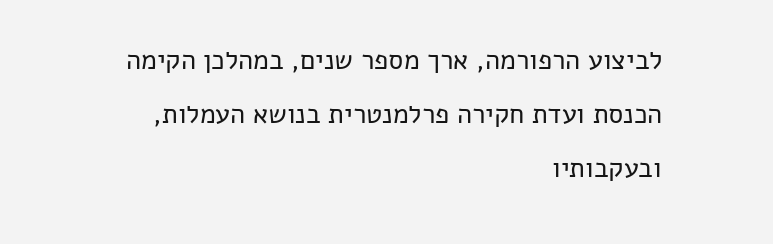לביצוע הרפורמה, ארך מספר שנים, במהלכן הקימה הכנסת ועדת חקירה פרלמנטרית בנושא העמלות, ובעקבותיו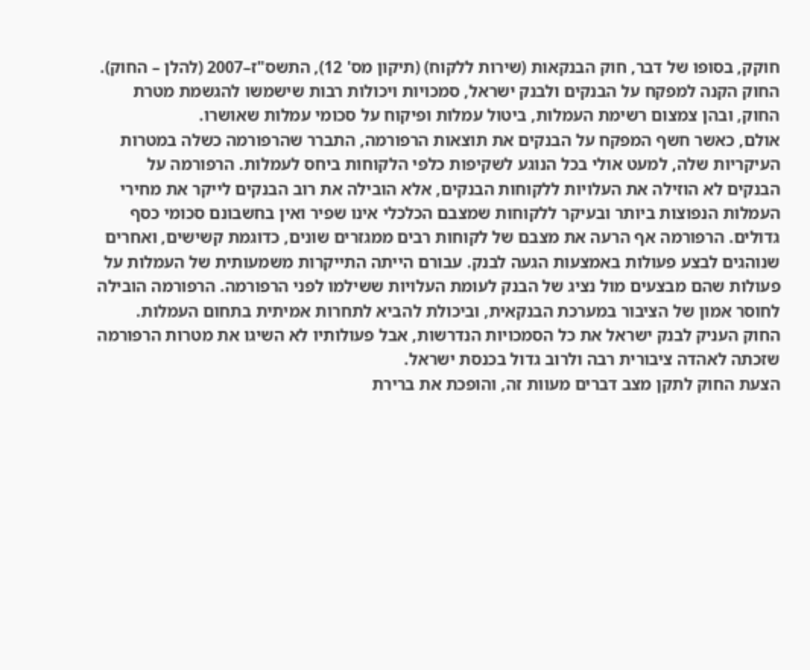חוקק, בסופו של דבר, חוק הבנקאות (שירות ללקוח) (תיקון מס' 12), התשס"ז–2007 (להלן – החוק).
החוק הקנה למפקח על הבנקים ולבנק ישראל, סמכויות ויכולות רבות שישמשו להגשמת מטרת החוק, ובהן צמצום רשימת העמלות, ביטול עמלות ופיקוח על סכומי עמלות שאושרו.
אולם, כאשר חשף המפקח על הבנקים את תוצאות הרפורמה, התברר שהרפורמה כשלה במטרות העיקריות שלה, למעט אולי בכל הנוגע לשקיפות כלפי הלקוחות ביחס לעמלות. הרפורמה על הבנקים לא הוזילה את העלויות ללקוחות הבנקים, אלא הובילה את רוב הבנקים לייקר את מחירי העמלות הנפוצות ביותר ובעיקר ללקוחות שמצבם הכלכלי אינו שפיר ואין בחשבונם סכומי כסף גדולים. הרפורמה אף הרעה את מצבם של לקוחות רבים ממגזרים שונים, כדוגמת קשישים, ואחרים שנוהגים לבצע פעולות באמצעות הגעה לבנק. עבורם הייתה התייקרות משמעותית של העמלות על פעולות שהם מבצעים מול נציג של הבנק לעומת העלויות ששילמו לפני הרפורמה. הרפורמה הובילה לחוסר אמון של הציבור במערכת הבנקאית, וביכולת להביא לתחרות אמיתית בתחום העמלות.
החוק העניק לבנק ישראל את כל הסמכויות הנדרשות, אבל פעולותיו לא השיגו את מטרות הרפורמה שזכתה לאהדה ציבורית רבה ולרוב גדול בכנסת ישראל.
הצעת החוק לתקן מצב דברים מעוות זה, והופכת את ברירת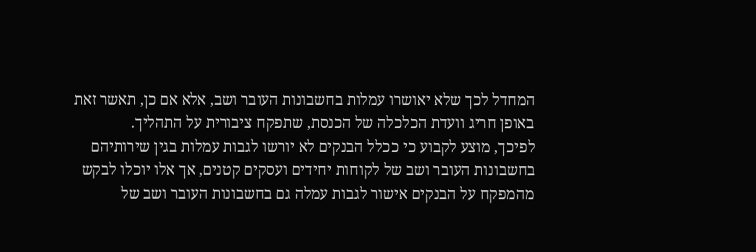המחדל לכך שלא יאושרו עמלות בחשבונות העובר ושב, אלא אם כן, תאשר זאת באופן חריג וועדת הכלכלה של הכנסת, שתפקח ציבורית על התהליך.
לפיכך, מוצע לקבוע כי ככלל הבנקים לא יורשו לגבות עמלות בגין שירותיהם בחשבונות העובר ושב של לקוחות יחידים ועסקים קטנים, אך אלו יוכלו לבקש מהמפקח על הבנקים אישור לגבות עמלה גם בחשבונות העובר ושב של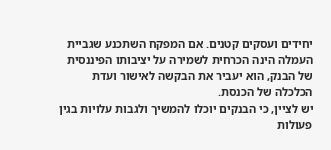יחידים ועסקים קטנים. אם המפקח השתכנע שגביית העמלה הינה הכרחית לשמירה על יציבותו הפיננסית של הבנק, הוא יעביר את הבקשה לאישור ועדת הכלכלה של הכנסת.
יש לציין, כי הבנקים יוכלו להמשיך ולגבות עלויות בגין פעולות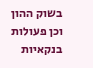בשוק ההון וכן פעולות בנקאיות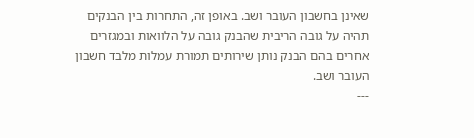שאינן בחשבון העובר ושב. באופן זה, התחרות בין הבנקים תהיה על גובה הריבית שהבנק גובה על הלוואות ובמגזרים אחרים בהם הבנק נותן שירותים תמורת עמלות מלבד חשבון העובר ושב.
---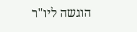הוגשה ליו"ר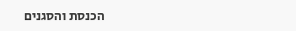הכנסת והסגנים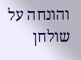והונחה על שולחן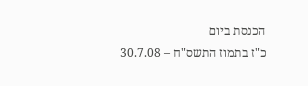הכנסת ביום
כ"ז בתמוז התשס"ח – 30.7.08